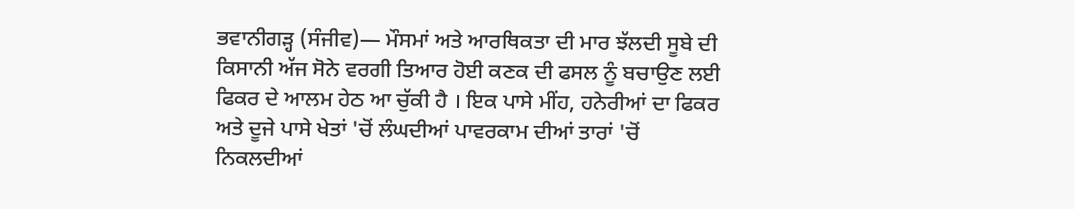ਭਵਾਨੀਗੜ੍ਹ (ਸੰਜੀਵ)— ਮੌਸਮਾਂ ਅਤੇ ਆਰਥਿਕਤਾ ਦੀ ਮਾਰ ਝੱਲਦੀ ਸੂਬੇ ਦੀ ਕਿਸਾਨੀ ਅੱਜ ਸੋਨੇ ਵਰਗੀ ਤਿਆਰ ਹੋਈ ਕਣਕ ਦੀ ਫਸਲ ਨੂੰ ਬਚਾਉਣ ਲਈ ਫਿਕਰ ਦੇ ਆਲਮ ਹੇਠ ਆ ਚੁੱਕੀ ਹੈ । ਇਕ ਪਾਸੇ ਮੀਂਹ, ਹਨੇਰੀਆਂ ਦਾ ਫਿਕਰ ਅਤੇ ਦੂਜੇ ਪਾਸੇ ਖੇਤਾਂ 'ਚੋਂ ਲੰਘਦੀਆਂ ਪਾਵਰਕਾਮ ਦੀਆਂ ਤਾਰਾਂ 'ਚੋਂ ਨਿਕਲਦੀਆਂ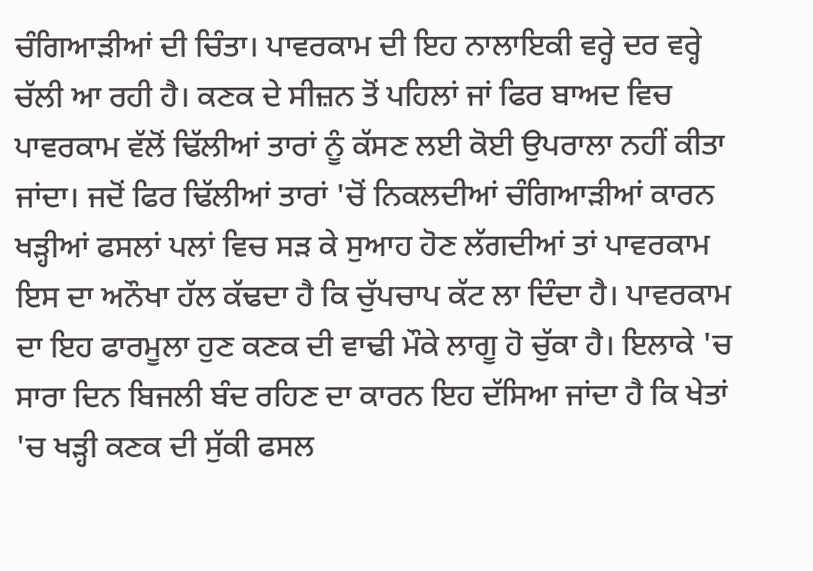ਚੰਗਿਆੜੀਆਂ ਦੀ ਚਿੰਤਾ। ਪਾਵਰਕਾਮ ਦੀ ਇਹ ਨਾਲਾਇਕੀ ਵਰ੍ਹੇ ਦਰ ਵਰ੍ਹੇ ਚੱਲੀ ਆ ਰਹੀ ਹੈ। ਕਣਕ ਦੇ ਸੀਜ਼ਨ ਤੋਂ ਪਹਿਲਾਂ ਜਾਂ ਫਿਰ ਬਾਅਦ ਵਿਚ ਪਾਵਰਕਾਮ ਵੱਲੋਂ ਢਿੱਲੀਆਂ ਤਾਰਾਂ ਨੂੰ ਕੱਸਣ ਲਈ ਕੋਈ ਉਪਰਾਲਾ ਨਹੀਂ ਕੀਤਾ ਜਾਂਦਾ। ਜਦੋਂ ਫਿਰ ਢਿੱਲੀਆਂ ਤਾਰਾਂ 'ਚੋਂ ਨਿਕਲਦੀਆਂ ਚੰਗਿਆੜੀਆਂ ਕਾਰਨ ਖੜ੍ਹੀਆਂ ਫਸਲਾਂ ਪਲਾਂ ਵਿਚ ਸੜ ਕੇ ਸੁਆਹ ਹੋਣ ਲੱਗਦੀਆਂ ਤਾਂ ਪਾਵਰਕਾਮ ਇਸ ਦਾ ਅਨੌਖਾ ਹੱਲ ਕੱਢਦਾ ਹੈ ਕਿ ਚੁੱਪਚਾਪ ਕੱਟ ਲਾ ਦਿੰਦਾ ਹੈ। ਪਾਵਰਕਾਮ ਦਾ ਇਹ ਫਾਰਮੂਲਾ ਹੁਣ ਕਣਕ ਦੀ ਵਾਢੀ ਮੌਕੇ ਲਾਗੂ ਹੋ ਚੁੱਕਾ ਹੈ। ਇਲਾਕੇ 'ਚ ਸਾਰਾ ਦਿਨ ਬਿਜਲੀ ਬੰਦ ਰਹਿਣ ਦਾ ਕਾਰਨ ਇਹ ਦੱਸਿਆ ਜਾਂਦਾ ਹੈ ਕਿ ਖੇਤਾਂ 'ਚ ਖੜ੍ਹੀ ਕਣਕ ਦੀ ਸੁੱਕੀ ਫਸਲ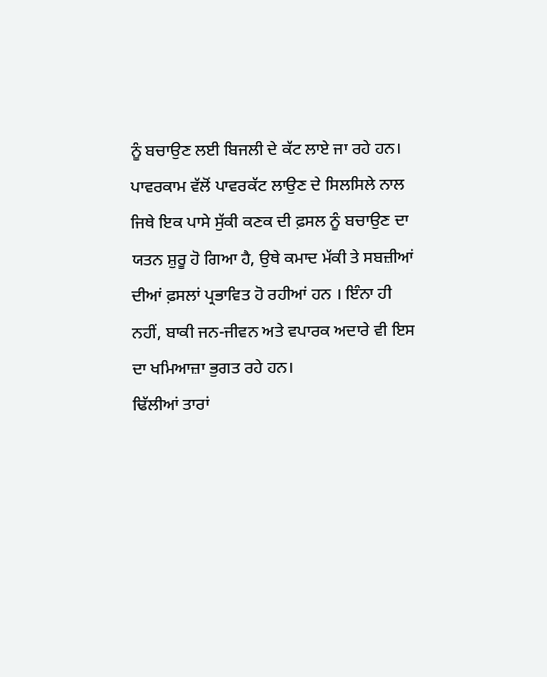ਨੂੰ ਬਚਾਉਣ ਲਈ ਬਿਜਲੀ ਦੇ ਕੱਟ ਲਾਏ ਜਾ ਰਹੇ ਹਨ।
ਪਾਵਰਕਾਮ ਵੱਲੋਂ ਪਾਵਰਕੱਟ ਲਾਉਣ ਦੇ ਸਿਲਸਿਲੇ ਨਾਲ ਜਿਥੇ ਇਕ ਪਾਸੇ ਸੁੱਕੀ ਕਣਕ ਦੀ ਫ਼ਸਲ ਨੂੰ ਬਚਾਉਣ ਦਾ ਯਤਨ ਸ਼ੁਰੂ ਹੋ ਗਿਆ ਹੈ, ਉਥੇ ਕਮਾਦ ਮੱਕੀ ਤੇ ਸਬਜ਼ੀਆਂ ਦੀਆਂ ਫ਼ਸਲਾਂ ਪ੍ਰਭਾਵਿਤ ਹੋ ਰਹੀਆਂ ਹਨ । ਇੰਨਾ ਹੀ ਨਹੀਂ, ਬਾਕੀ ਜਨ-ਜੀਵਨ ਅਤੇ ਵਪਾਰਕ ਅਦਾਰੇ ਵੀ ਇਸ ਦਾ ਖਮਿਆਜ਼ਾ ਭੁਗਤ ਰਹੇ ਹਨ।
ਢਿੱਲੀਆਂ ਤਾਰਾਂ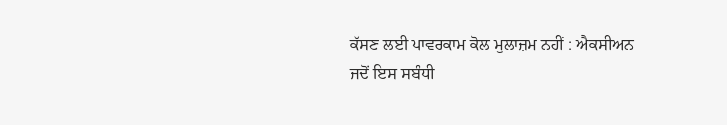ਕੱਸਣ ਲਈ ਪਾਵਰਕਾਮ ਕੋਲ ਮੁਲਾਜ਼ਮ ਨਹੀਂ : ਐਕਸੀਅਨ
ਜਦੋਂ ਇਸ ਸਬੰਧੀ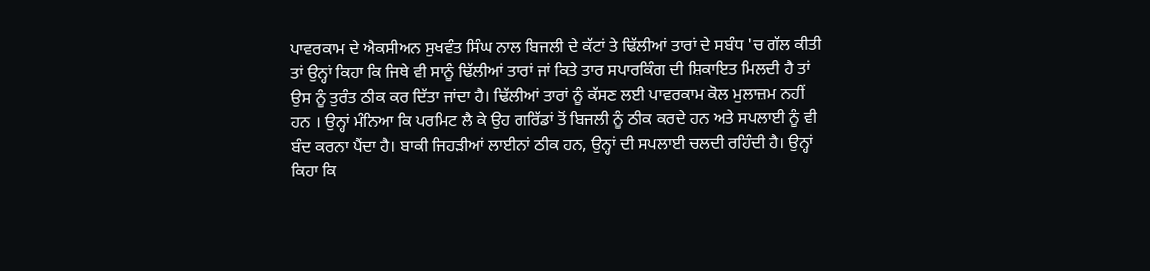ਪਾਵਰਕਾਮ ਦੇ ਐਕਸੀਅਨ ਸੁਖਵੰਤ ਸਿੰਘ ਨਾਲ ਬਿਜਲੀ ਦੇ ਕੱਟਾਂ ਤੇ ਢਿੱਲੀਆਂ ਤਾਰਾਂ ਦੇ ਸਬੰਧ 'ਚ ਗੱਲ ਕੀਤੀ ਤਾਂ ਉਨ੍ਹਾਂ ਕਿਹਾ ਕਿ ਜਿਥੇ ਵੀ ਸਾਨੂੰ ਢਿੱਲੀਆਂ ਤਾਰਾਂ ਜਾਂ ਕਿਤੇ ਤਾਰ ਸਪਾਰਕਿੰਗ ਦੀ ਸ਼ਿਕਾਇਤ ਮਿਲਦੀ ਹੈ ਤਾਂ ਉਸ ਨੂੰ ਤੁਰੰਤ ਠੀਕ ਕਰ ਦਿੱਤਾ ਜਾਂਦਾ ਹੈ। ਢਿੱਲੀਆਂ ਤਾਰਾਂ ਨੂੰ ਕੱਸਣ ਲਈ ਪਾਵਰਕਾਮ ਕੋਲ ਮੁਲਾਜ਼ਮ ਨਹੀਂ ਹਨ । ਉਨ੍ਹਾਂ ਮੰਨਿਆ ਕਿ ਪਰਮਿਟ ਲੈ ਕੇ ਉਹ ਗਰਿੱਡਾਂ ਤੋਂ ਬਿਜਲੀ ਨੂੰ ਠੀਕ ਕਰਦੇ ਹਨ ਅਤੇ ਸਪਲਾਈ ਨੂੰ ਵੀ ਬੰਦ ਕਰਨਾ ਪੈਂਦਾ ਹੈ। ਬਾਕੀ ਜਿਹੜੀਆਂ ਲਾਈਨਾਂ ਠੀਕ ਹਨ, ਉਨ੍ਹਾਂ ਦੀ ਸਪਲਾਈ ਚਲਦੀ ਰਹਿੰਦੀ ਹੈ। ਉਨ੍ਹਾਂ ਕਿਹਾ ਕਿ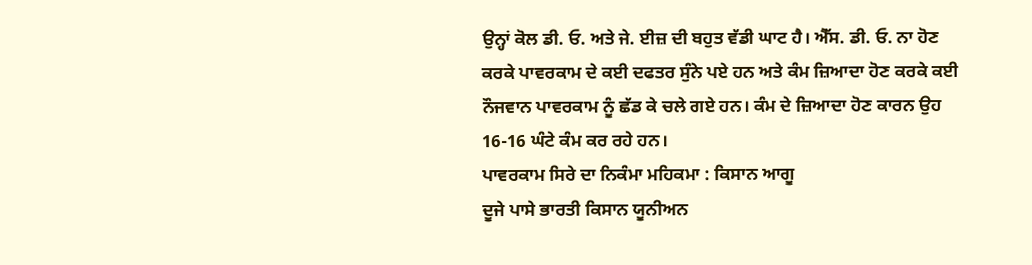ਉਨ੍ਹਾਂ ਕੋਲ ਡੀ. ਓ. ਅਤੇ ਜੇ. ਈਜ਼ ਦੀ ਬਹੁਤ ਵੱਡੀ ਘਾਟ ਹੈ। ਐੱਸ. ਡੀ. ਓ. ਨਾ ਹੋਣ ਕਰਕੇ ਪਾਵਰਕਾਮ ਦੇ ਕਈ ਦਫਤਰ ਸੁੰਨੇ ਪਏ ਹਨ ਅਤੇ ਕੰਮ ਜ਼ਿਆਦਾ ਹੋਣ ਕਰਕੇ ਕਈ ਨੌਜਵਾਨ ਪਾਵਰਕਾਮ ਨੂੰ ਛੱਡ ਕੇ ਚਲੇ ਗਏ ਹਨ। ਕੰਮ ਦੇ ਜ਼ਿਆਦਾ ਹੋਣ ਕਾਰਨ ਉਹ 16-16 ਘੰਟੇ ਕੰਮ ਕਰ ਰਹੇ ਹਨ।
ਪਾਵਰਕਾਮ ਸਿਰੇ ਦਾ ਨਿਕੰਮਾ ਮਹਿਕਮਾ : ਕਿਸਾਨ ਆਗੂ
ਦੂਜੇ ਪਾਸੇ ਭਾਰਤੀ ਕਿਸਾਨ ਯੂਨੀਅਨ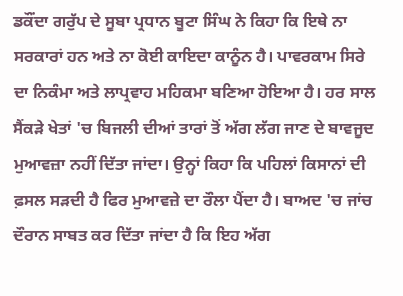ਡਕੌਂਦਾ ਗਰੁੱਪ ਦੇ ਸੂਬਾ ਪ੍ਰਧਾਨ ਬੂਟਾ ਸਿੰਘ ਨੇ ਕਿਹਾ ਕਿ ਇਥੇ ਨਾ ਸਰਕਾਰਾਂ ਹਨ ਅਤੇ ਨਾ ਕੋਈ ਕਾਇਦਾ ਕਾਨੂੰਨ ਹੈ। ਪਾਵਰਕਾਮ ਸਿਰੇ ਦਾ ਨਿਕੰਮਾ ਅਤੇ ਲਾਪ੍ਰਵਾਹ ਮਹਿਕਮਾ ਬਣਿਆ ਹੋਇਆ ਹੈ। ਹਰ ਸਾਲ ਸੈਂਕੜੇ ਖੇਤਾਂ 'ਚ ਬਿਜਲੀ ਦੀਆਂ ਤਾਰਾਂ ਤੋਂ ਅੱਗ ਲੱਗ ਜਾਣ ਦੇ ਬਾਵਜੂਦ ਮੁਆਵਜ਼ਾ ਨਹੀਂ ਦਿੱਤਾ ਜਾਂਦਾ। ਉਨ੍ਹਾਂ ਕਿਹਾ ਕਿ ਪਹਿਲਾਂ ਕਿਸਾਨਾਂ ਦੀ ਫ਼ਸਲ ਸੜਦੀ ਹੈ ਫਿਰ ਮੁਆਵਜ਼ੇ ਦਾ ਰੌਲਾ ਪੈਂਦਾ ਹੈ। ਬਾਅਦ 'ਚ ਜਾਂਚ ਦੌਰਾਨ ਸਾਬਤ ਕਰ ਦਿੱਤਾ ਜਾਂਦਾ ਹੈ ਕਿ ਇਹ ਅੱਗ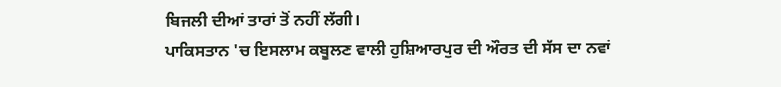ਬਿਜਲੀ ਦੀਆਂ ਤਾਰਾਂ ਤੋਂ ਨਹੀਂ ਲੱਗੀ।
ਪਾਕਿਸਤਾਨ 'ਚ ਇਸਲਾਮ ਕਬੂਲਣ ਵਾਲੀ ਹੁਸ਼ਿਆਰਪੁਰ ਦੀ ਔਰਤ ਦੀ ਸੱਸ ਦਾ ਨਵਾਂ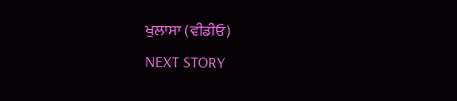ਖੁਲਾਸਾ (ਵੀਡੀਓ)
NEXT STORY